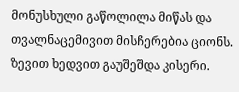მონუსხული გაწოლილა მიწას და თვალნაცემივით მისჩერებია ციონს. ზევით ხედვით გაუშეშდა კისერი.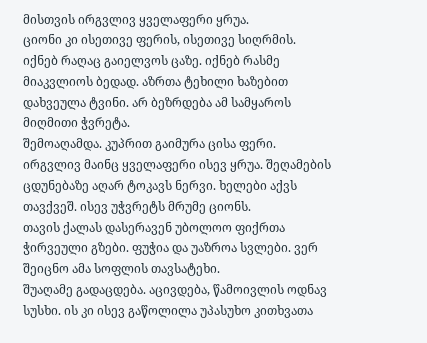მისთვის ირგვლივ ყველაფერი ყრუა.
ციონი კი ისეთივე ფერის, ისეთივე სიღრმის.
იქნებ რაღაც გაიელვოს ცაზე. იქნებ რასმე მიაკვლიოს ბედად. აზრთა ტეხილი ხაზებით დახვეულა ტვინი. არ ბეზრდება ამ სამყაროს მიღმითი ჭვრეტა.
შემოაღამდა. კუპრით გაიმურა ცისა ფერი.
ირგვლივ მაინც ყველაფერი ისევ ყრუა. შეღამების ცდუნებაზე აღარ ტოკავს ნერვი. ხელები აქვს თავქვეშ. ისევ უჭვრეტს მრუმე ციონს.
თავის ქალას დასერავენ უბოლოო ფიქრთა ჭირვეული გზები. ფუჭია და უაზროა სვლები. ვერ შეიცნო ამა სოფლის თავსატეხი.
შუაღამე გადაცდება. აცივდება, წამოივლის ოდნავ სუსხი. ის კი ისევ გაწოლილა უპასუხო კითხვათა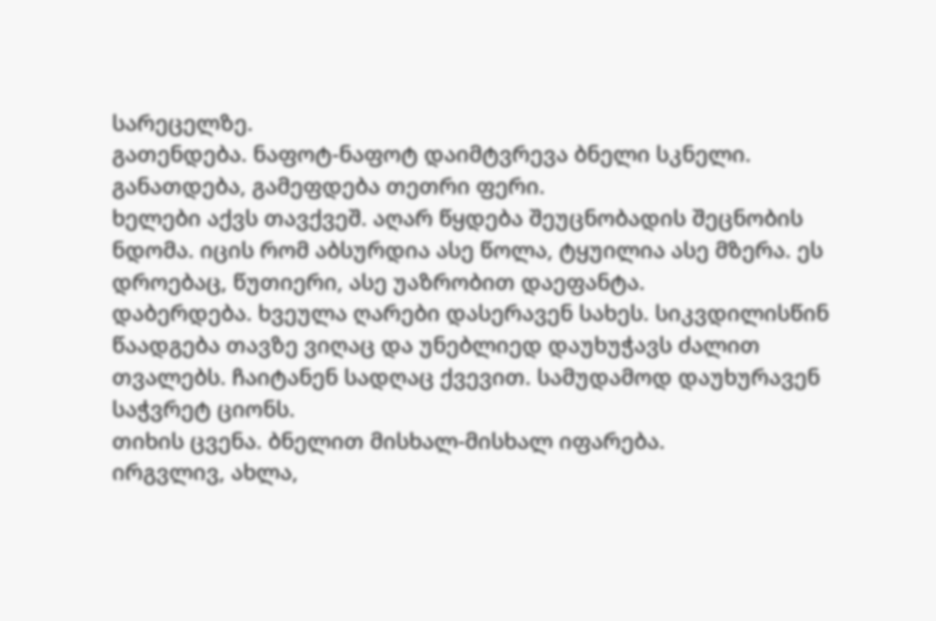სარეცელზე.
გათენდება. ნაფოტ-ნაფოტ დაიმტვრევა ბნელი სკნელი. განათდება, გამეფდება თეთრი ფერი.
ხელები აქვს თავქვეშ. აღარ წყდება შეუცნობადის შეცნობის ნდომა. იცის რომ აბსურდია ასე წოლა, ტყუილია ასე მზერა. ეს დროებაც, წუთიერი, ასე უაზრობით დაეფანტა.
დაბერდება. ხვეულა ღარები დასერავენ სახეს. სიკვდილისწინ წაადგება თავზე ვიღაც და უნებლიედ დაუხუჭავს ძალით თვალებს. ჩაიტანენ სადღაც ქვევით. სამუდამოდ დაუხურავენ საჭვრეტ ციონს.
თიხის ცვენა. ბნელით მისხალ-მისხალ იფარება.
ირგვლივ, ახლა,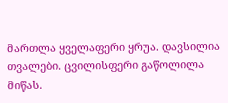მართლა ყველაფერი ყრუა. დავსილია თვალები. ცვილისფერი გაწოლილა მიწას.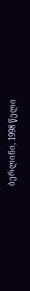ბერლინი, 1998 წელი